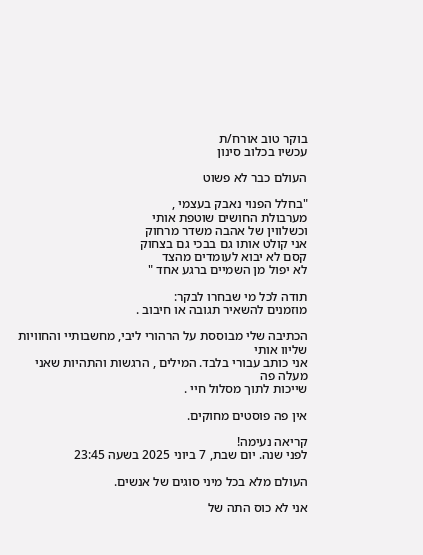בוקר טוב אורח/ת
עכשיו בכלוב סינון

העולם כבר לא פשוט

"בחלל הפנוי נאבק בעצמי ,
מערבולת החושים שוטפת אותי
וכשלווין של אהבה משדר מרחוק
אני קולט אותו גם בבכי גם בצחוק
קסם לא יבוא לעומדים מהצד
לא יפול מן השמיים ברגע אחד "

תודה לכל מי שבחרו לבקר:
מוזמנים להשאיר תגובה או חיבוב .

הכתיבה שלי מבוססת על הרהורי ליבי, מחשבותיי והחוויות שליוו אותי
אני כותב עבורי בלבד. המילים , הרגשות והתהיות שאני מעלה פה
שייכות לתוך מסלול חיי .

אין פה פוסטים מחוקים.

קריאה נעימה!
לפני שנה. יום שבת, 7 ביוני 2025 בשעה 23:45

העולם מלא בכל מיני סוגים של אנשים.

אני לא כוס התה של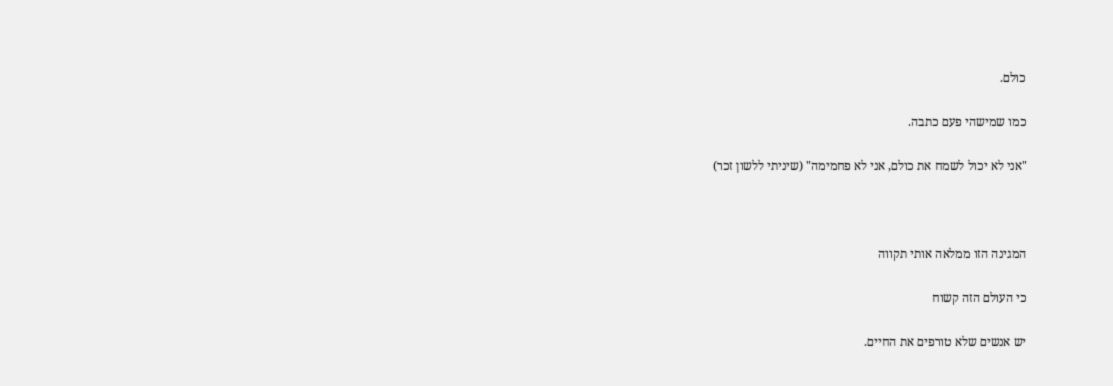כולם.

כמו שמישהי פעם כתבה.

"אני לא יכול לשמח את כולם, אני לא פחמימה" (שיניתי ללשון זכר)



המגינה הזו ממלאה אותי תקווה

כי העולם הזה קשוח

יש אנשים שלא טורפים את החיים.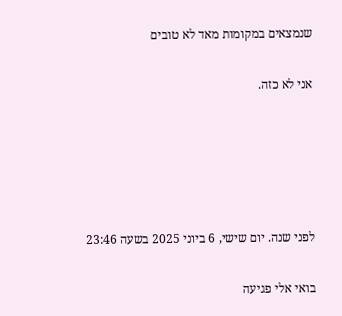שנמצאים במקומות מאד לא טובים

אני לא כזה.





לפני שנה. יום שישי, 6 ביוני 2025 בשעה 23:46

בואי אלי פגיעה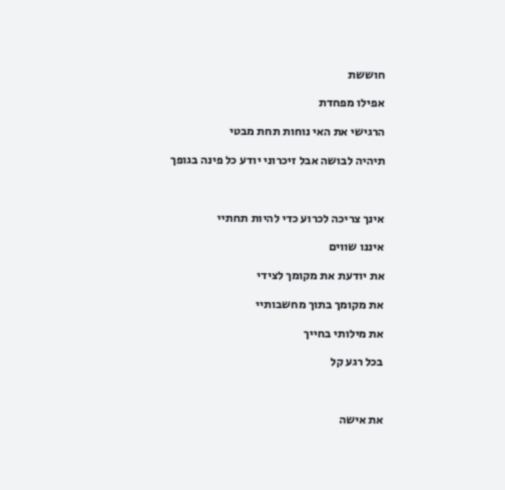חוששת

אפילו מפחדת

הרגישי את האי נוחות תחת מבטי

תיהיה לבושה אבל זיכרוני יודע כל פינה בגופך



אינך צריכה לכרוע כדי להיות תחתיי

איננו שווים

את יודעת את מקומך לצידי

את מקומך בתוך מחשבותיי

את מילותי בחייך

בכל רגע קל



את אישה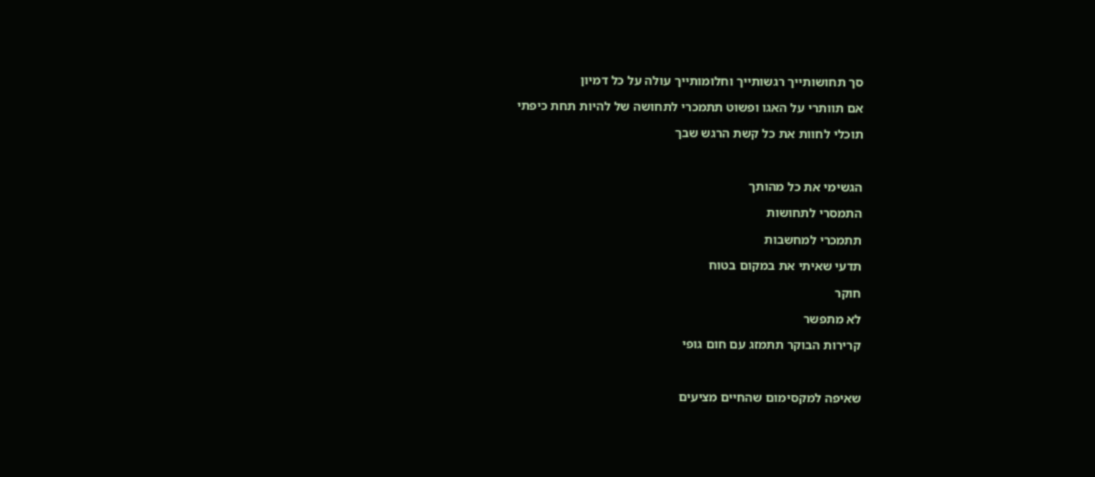סך תחושותייך רגשותייך וחלומותייך עולה על כל דמיון

אם תוותרי על האגו ופשוט תתמכרי לתחושה של להיות תחת כיפתי

תוכלי לחוות את כל קשת הרגש שבך



הגשימי את כל מהותך

התמסרי לתחושות

תתמכרי למחשבות

תדעי שאיתי את במקום בטוח

חוקר

לא מתפשר

קרירות הבוקר תתמזג עם חום גופי



שאיפה למקסימום שהחיים מציעים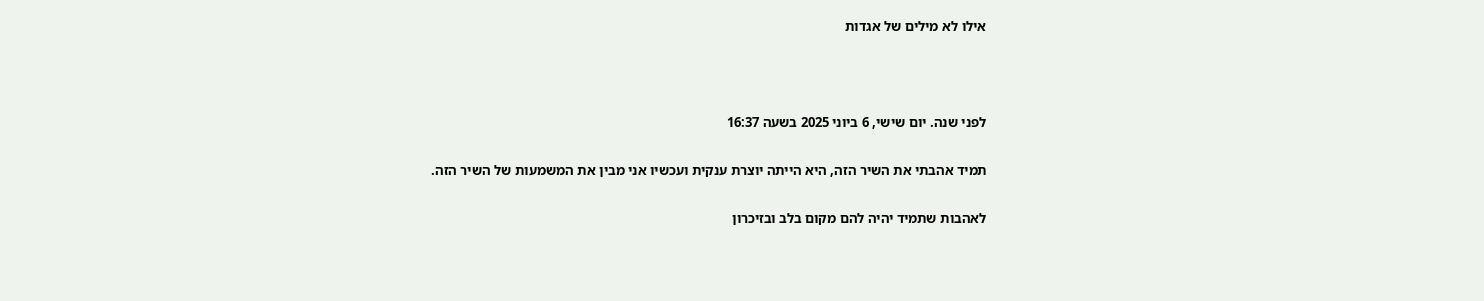אילו לא מילים של אגדות



לפני שנה. יום שישי, 6 ביוני 2025 בשעה 16:37

תמיד אהבתי את השיר הזה, היא הייתה יוצרת ענקית ועכשיו אני מבין את המשמעות של השיר הזה.

לאהבות שתמיד יהיה להם מקום בלב ובזיכרון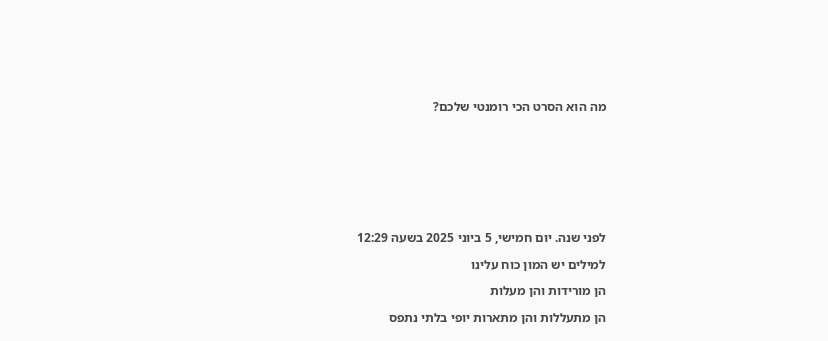מה הוא הסרט הכי רומנטי שלכם?









לפני שנה. יום חמישי, 5 ביוני 2025 בשעה 12:29

למילים יש המון כוח עלינו

הן מורידות והן מעלות

הן מתעללות והן מתארות יופי בלתי נתפס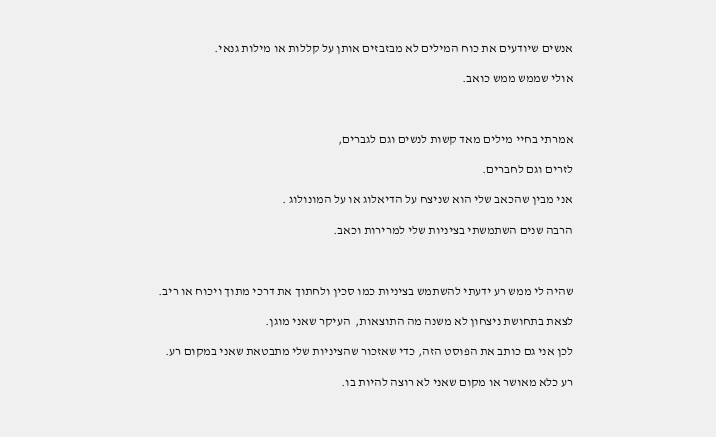אנשים שיודעים את כוח המילים לא מבזבזים אותן על קללות או מילות גנאי.

אולי שממש ממש כואב.



אמרתי בחיי מילים מאד קשות לנשים וגם לגברים,

לזרים וגם לחברים.

אני מבין שהכאב שלי הוא שניצח על הדיאלוג או על המונולוג .

הרבה שנים השתמשתי בציניות שלי למרירות וכאב.



שהיה לי ממש רע ידעתי להשתמש בציניות כמו סכין ולחתוך את דרכי מתוך ויכוח או ריב.

לצאת בתחושת ניצחון לא משנה מה התוצאות,  העיקר שאני מוגן.

לכן אני גם כותב את הפוסט הזה, כדי שאזכור שהציניות שלי מתבטאת שאני במקום רע.

רע כלא מאושר או מקום שאני לא רוצה להיות בו.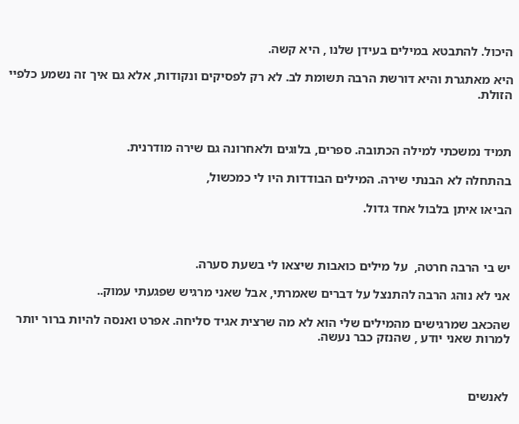היכול. להתבטא במילים בעידן שלנו , היא קשה.

היא מאתגרת והיא דורשת הרבה תשומת לב. לא רק לפסיקים ונקודות, אלא גם איך זה נשמע כלפיי הזולת.



תמיד נמשכתי למילה הכתובה. ספרים, בלוגים ולאחרונה גם שירה מודרנית.

בהתחלה לא הבנתי שירה. המילים הבודדות היו לי כמכשול,

הביאו איתן בלבול אחד גדול.



יש בי הרבה חרטה,  על מילים כואבות שיצאו לי בשעת סערה.

אני לא נוהג הרבה להתנצל על דברים שאמרתי, אבל שאני מרגיש שפגעתי עמוק..

שהכאב שמרגישים מהמילים שלי הוא לא מה שרצית אגיד סליחה. אפרט ואנסה להיות ברור יותר למרות שאני יודע , שהנזק כבר נעשה.



לאנשים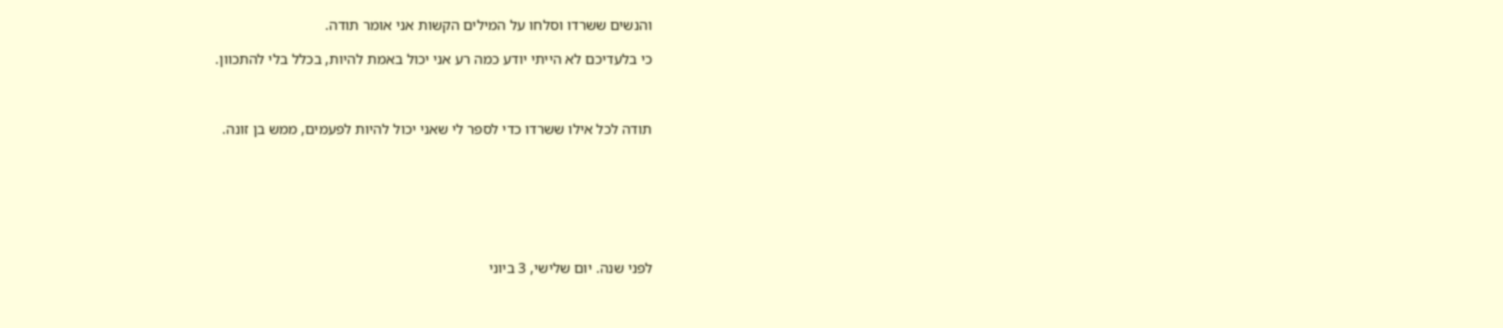והנשים ששרדו וסלחו על המילים הקשות אני אומר תודה.

כי בלעדיכם לא הייתי יודע כמה רע אני יכול באמת להיות, בכלל בלי להתכוון.



תודה לכל אילו ששרדו כדי לספר לי שאני יכול להיות לפעמים, ממש בן זונה.







לפני שנה. יום שלישי, 3 ביוני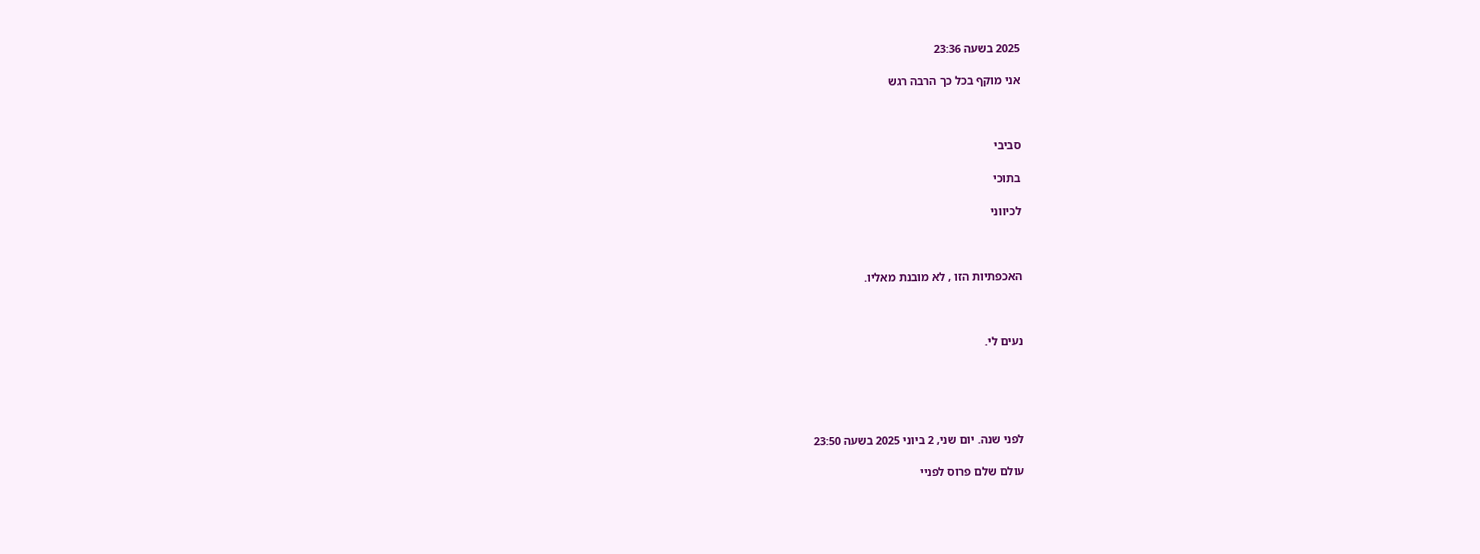2025 בשעה 23:36

אני מוקף בכל כך הרבה רגש



סביבי

בתוכי

לכיווני



האכפתיות הזו , לא מובנת מאליו.



נעים לי.





לפני שנה. יום שני, 2 ביוני 2025 בשעה 23:50

עולם שלם פרוס לפניי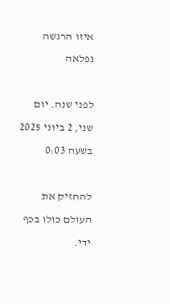איזו הרגשה נפלאה

לפני שנה. יום שני, 2 ביוני 2025 בשעה 0:03

להחזיק את העולם כולו בכף ידי.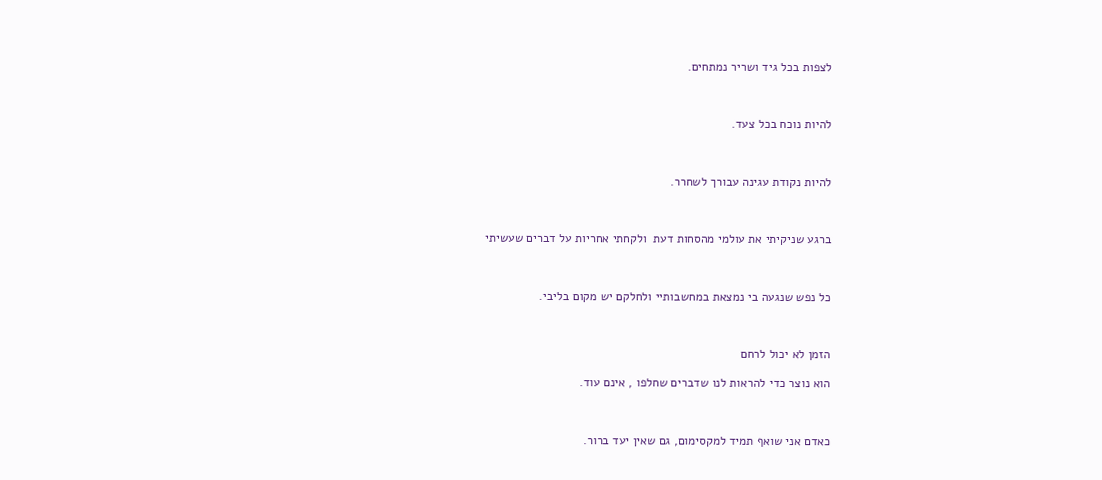לצפות בכל גיד ושריר נמתחים.



להיות נוכח בכל צעד.



להיות נקודת עגינה עבורך לשחרר.



ברגע שניקיתי את עולמי מהסחות דעת  ולקחתי אחריות על דברים שעשיתי



כל נפש שנגעה בי נמצאת במחשבותיי ולחלקם יש מקום בליבי.



הזמן לא יכול לרחם

הוא נוצר כדי להראות לנו שדברים שחלפו , אינם עוד.



כאדם אני שואף תמיד למקסימום, גם שאין יעד ברור.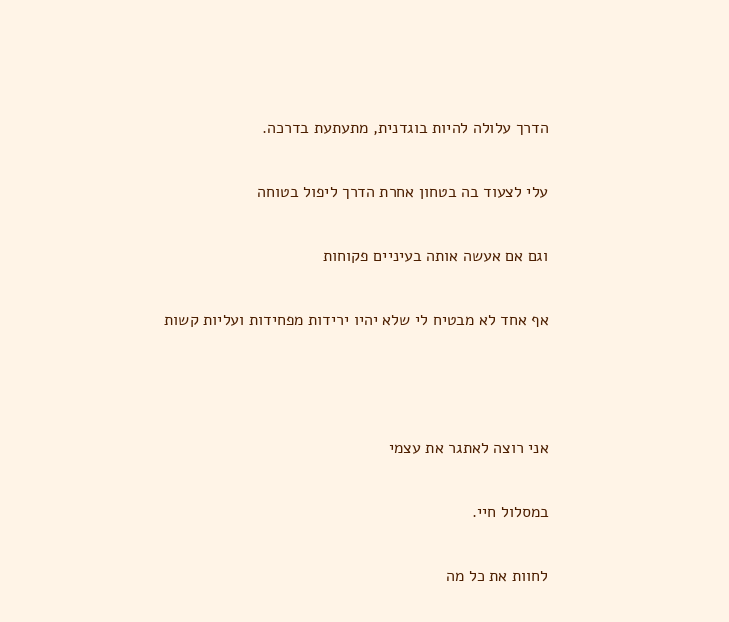הדרך עלולה להיות בוגדנית, מתעתעת בדרכה.

עלי לצעוד בה בטחון אחרת הדרך ליפול בטוחה

וגם אם אעשה אותה בעיניים פקוחות

אף אחד לא מבטיח לי שלא יהיו ירידות מפחידות ועליות קשות



אני רוצה לאתגר את עצמי

במסלול חיי.

לחוות את כל מה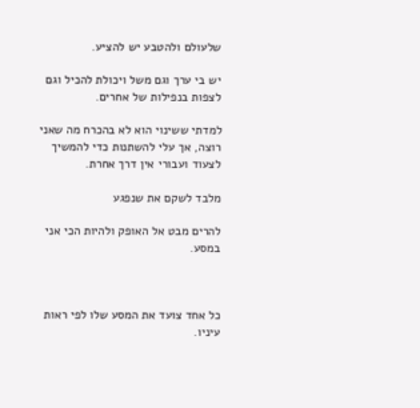שלעולם ולהטבע יש להציע.

יש בי ערך וגם משל ויכולת להכיל וגם לצפות בנפילות של אחרים.

למדתי ששינוי הוא לא בהכרח מה שאני רוצה, אך עלי להשתנות כדי להמשיך לצעוד ועבורי אין דרך אחרת.

מלבד לשקם את שנפגע

להרים מבט אל האופק ולהיות הכי אני במסע.



כל אחד צועד את המסע שלו לפי ראות עיניו.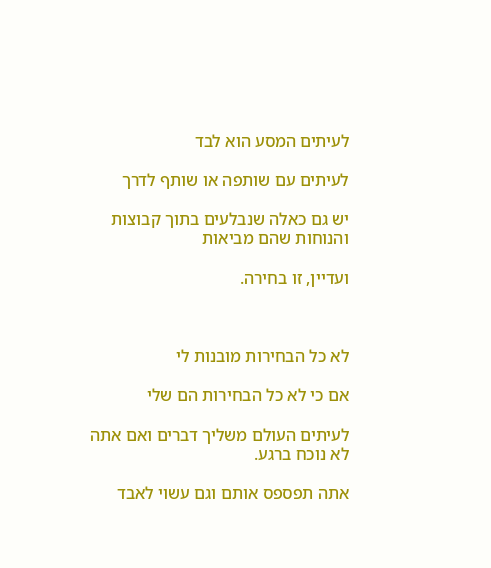לעיתים המסע הוא לבד

לעיתים עם שותפה או שותף לדרך

יש גם כאלה שנבלעים בתוך קבוצות והנוחות שהם מביאות

ועדיין, זו בחירה.



לא כל הבחירות מובנות לי

אם כי לא כל הבחירות הם שלי

לעיתים העולם משליך דברים ואם אתה לא נוכח ברגע.

אתה תפספס אותם וגם עשוי לאבד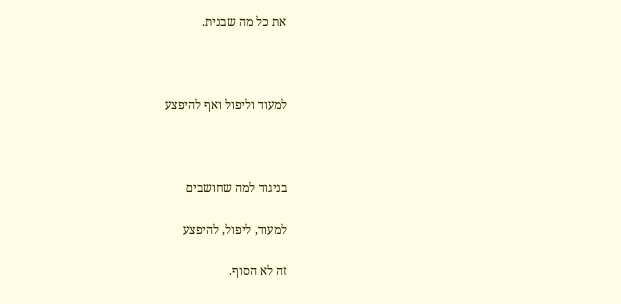את כל מה שבנית.



למעוד וליפול ואף להיפצע



בניגוד למה שחושבים

למעוד, ליפול, להיפצע

זה לא הסוף.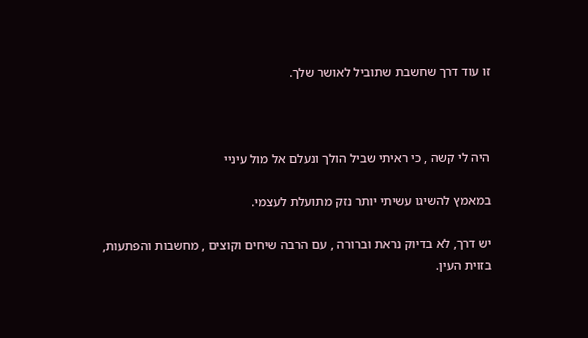זו עוד דרך שחשבת שתוביל לאושר שלך.



היה לי קשה , כי ראיתי שביל הולך ונעלם אל מול עיניי

במאמץ להשיגו עשיתי יותר נזק מתועלת לעצמי.

יש דרך, לא בדיוק נראת וברורה , עם הרבה שיחים וקוצים , מחשבות והפתעות, בזוית העין.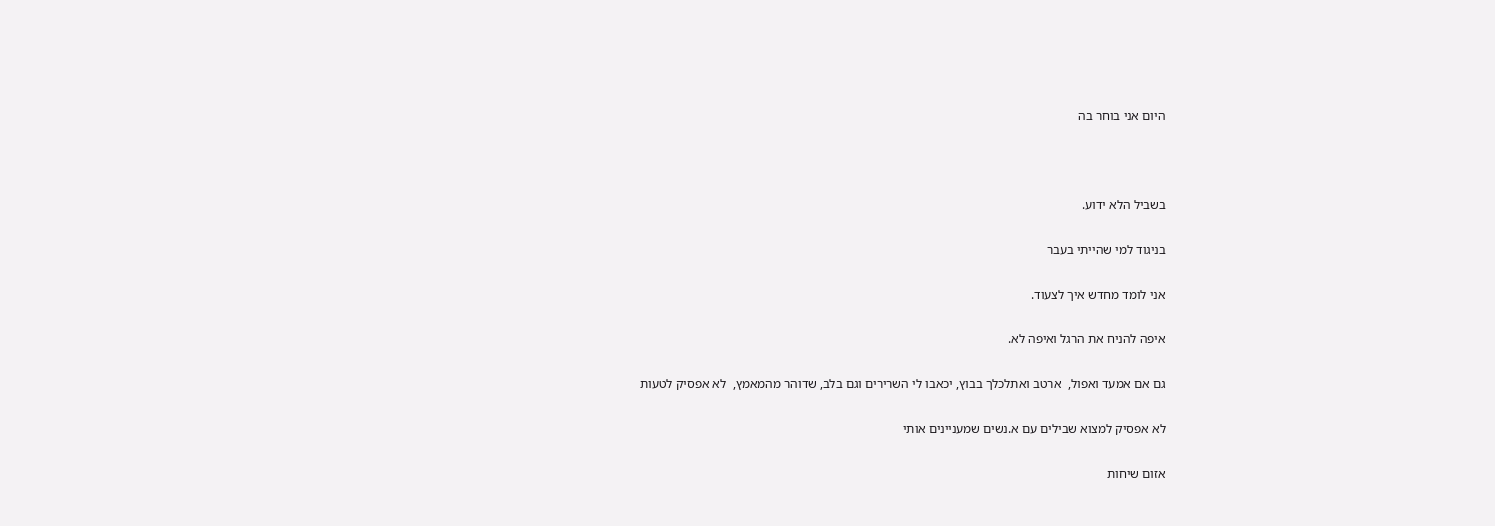היום אני בוחר בה



בשביל הלא ידוע.

בניגוד למי שהייתי בעבר

אני לומד מחדש איך לצעוד.

איפה להניח את הרגל ואיפה לא.

גם אם אמעד ואפול,  ארטב ואתלכלך בבוץ, יכאבו לי השרירים וגם בלב, שדוהר מהמאמץ,  לא אפסיק לטעות

לא אפסיק למצוא שבילים עם א.נשים שמעניינים אותי

אזום שיחות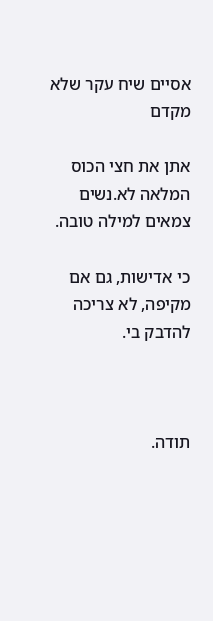אסיים שיח עקר שלא מקדם

אתן את חצי הכוס המלאה לא.נשים צמאים למילה טובה.

כי אדישות, גם אם מקיפה, לא צריכה להדבק בי.



תודה.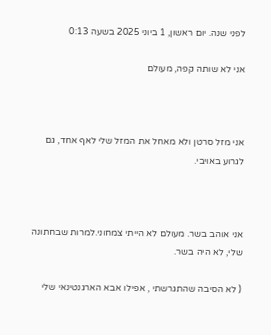לפני שנה. יום ראשון, 1 ביוני 2025 בשעה 0:13

אני לא שותה קפה, מעולם



אני מזל סרטן ולא מאחל את המזל שלי לאף אחד, גם לגרוע באויבי.



אני אוהב בשר. מעולם לא הייתי צמחוני.למרות שבחתונה שלי, לא היה בשר.

( לא הסיבה שהתגרשתי , אפילו אבא הארגנטינאי שלי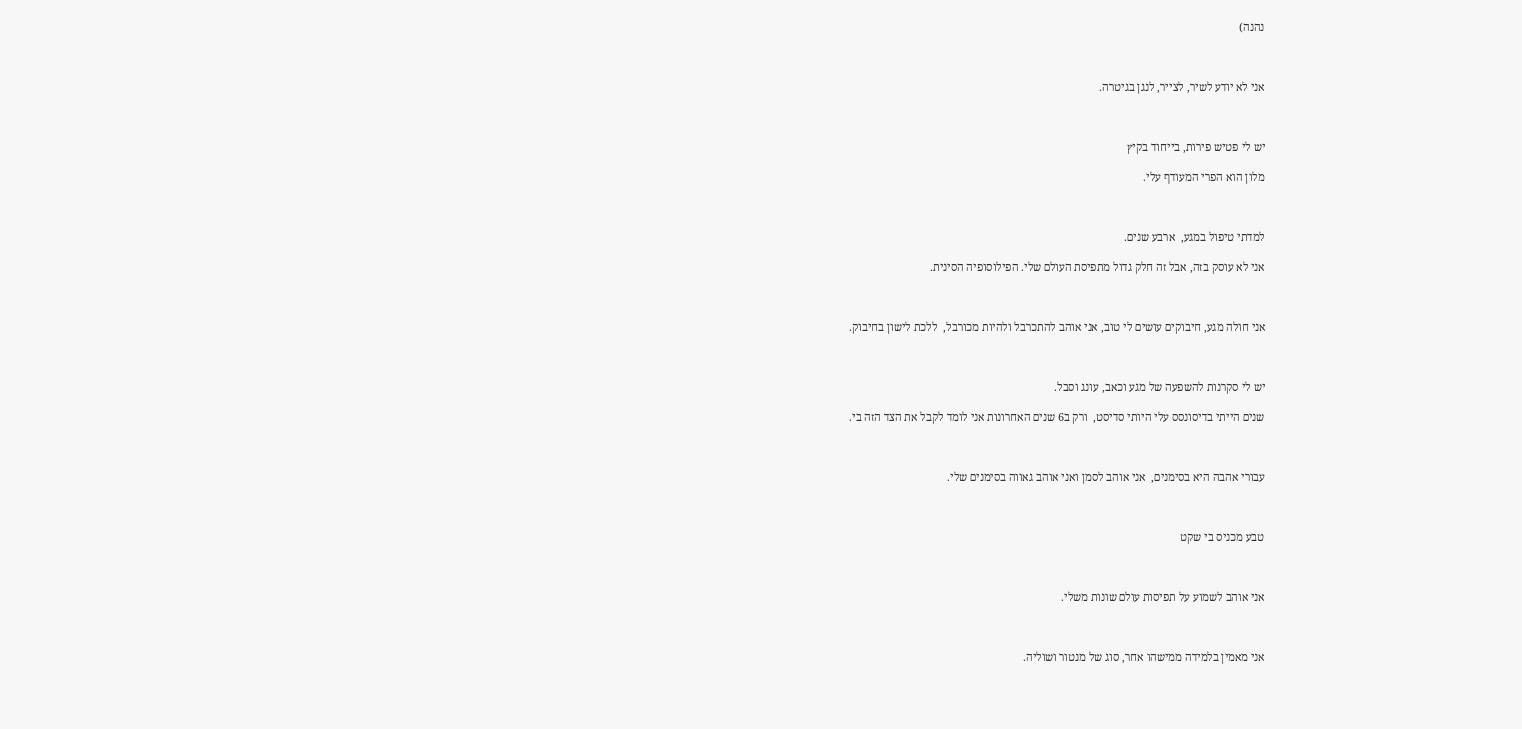נהנה)



אני לא יודע לשיר, לצייר, לנגן בגיטרה.



יש לי פטיש פירות, בייחוד בקיץ

מלון הוא הפרי המעודף עלי.



למדתי טיפול במגע,  ארבע שנים.

אני לא עוסק בזה, אבל זה חלק גדול מתפיסת העולם שלי. הפילוסופיה הסינית.



אני חולה מגע, חיבוקים עושים לי טוב, אני אוהב להתכרבל ולהיות מכורבל,  ללכת לישון בחיבוק.



יש לי סקרנות להשפעה של מגע וכאב, עונג וסבל.

שנים הייתי בדיסונסס עלי היותי סדיסט,  ורק ב6 שנים האחרונות אני לומד לקבל את הצד הזה בי.



עבורי אהבה היא בסימנים,  אני אוהב לסמן ואני אוהב גאווה בסימנים שלי.



טבע מכניס בי שקט



אני אוהב לשמוע על תפיסות עולם שונות משלי.



אני מאמין בלמידה ממישהו אחר, סוג של מנטור ושוליה.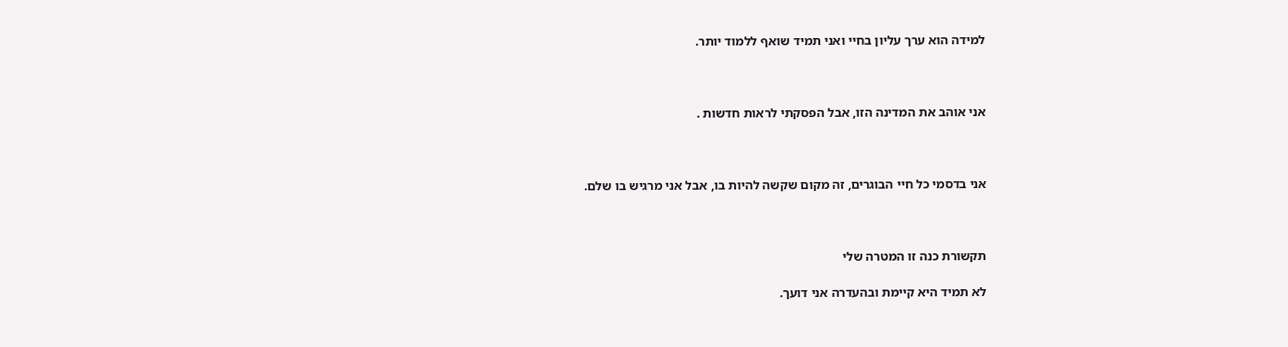למידה הוא ערך עליון בחיי ואני תמיד שואף ללמוד יותר.



אני אוהב את המדינה הזו, אבל הפסקתי לראות חדשות .



אני בדסמי כל חיי הבוגרים, זה מקום שקשה להיות בו, אבל אני מרגיש בו שלם.



תקשורת כנה זו המטרה שלי

לא תמיד היא קיימת ובהעדרה אני דועך.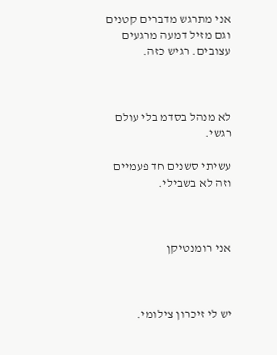אני מתרגש מדברים קטנים וגם מזיל דמעה מרגעים עצובים. רגיש כזה.



לא מנהל בסדמ בלי עולם רגשי.

עשיתי סשנים חד פעמיים וזה לא בשבילי.



אני רומנטיקן



יש לי זיכרון צילומי.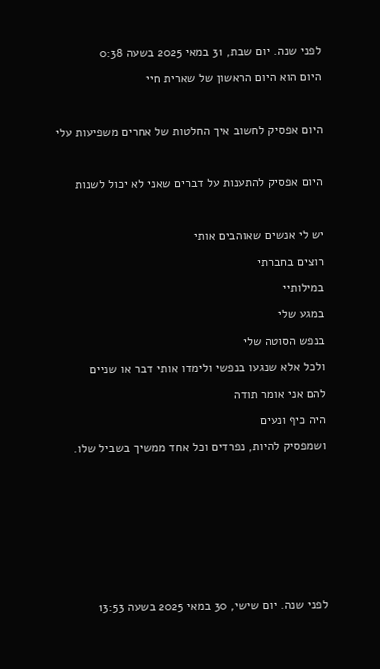לפני שנה. יום שבת, 31 במאי 2025 בשעה 0:38

היום הוא היום הראשון של שארית חיי



היום אפסיק לחשוב איך החלטות של אחרים משפיעות עלי



היום אפסיק להתענות על דברים שאני לא יכול לשנות



יש לי אנשים שאוהבים אותי

רוצים בחברתי

במילותיי

במגע שלי

בנפש הסוטה שלי

ולכל אלא שנגעו בנפשי ולימדו אותי דבר או שניים

להם אני אומר תודה

היה כיף ונעים

ושמפסיק להיות, נפרדים וכל אחד ממשיך בשביל שלו.











לפני שנה. יום שישי, 30 במאי 2025 בשעה 13:53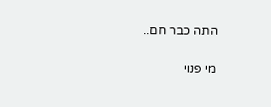התה כבר חם..

מי פנוי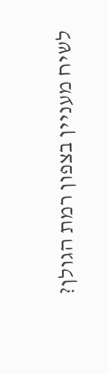לשיח מעניין בצפון רמת הגולן?